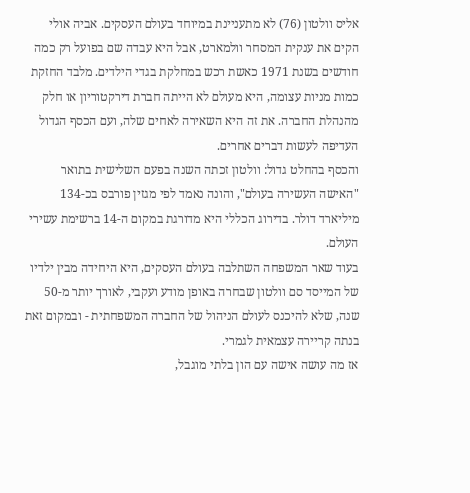אליס וולטון (76) לא מתעניינת במיוחד בעולם העסקים. אביה אולי הקים את ענקית המסחר וולמארט, אבל היא עבדה שם בפועל רק כמה חודשים בשנת 1971 כאשת רכש במחלקת בגדי הילדים. מלבד החזקת כמות מניות עצומה, היא מעולם לא הייתה חברת דירקטוריון או חלק מהנהלת החברה. את זה היא השאירה לאחים שלה, ועם הכסף הגדול העדיפה לעשות דברים אחרים.
והכסף בהחלט גדול: וולטון זכתה השנה בפעם השלישית בתואר "האישה העשירה בעולם", והונה נאמד לפי מגזין פורבס בכ-134 מיליארד דולר. בדירוג הכללי היא מדורגת במקום ה-14 ברשימת עשירי העולם.
בעוד שאר המשפחה השתלבה בעולם העסקים, היא היחידה מבין ילדיו של המייסד סם וולטון שבחרה באופן מודע ועקבי, לאורך יותר מ-50 שנה, שלא להיכנס לעולם הניהול של החברה המשפחתית - ובמקום זאת בנתה קריירה עצמאית לגמרי.
אז מה עושה אישה עם הון בלתי מוגבל,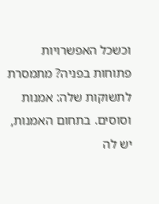וכשכל האפשרויות פתוחות בפניה? מתמסרת לתשוקות שלה: אמנות וסוסים. בתחום האמנות, יש לה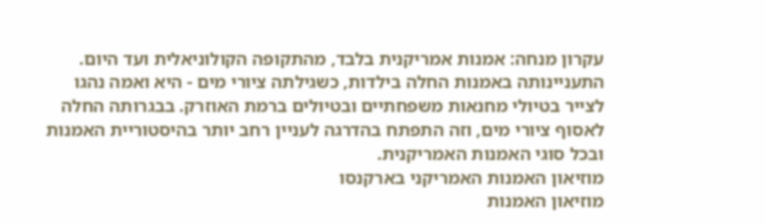עקרון מנחה: אמנות אמריקנית בלבד, מהתקופה הקולוניאלית ועד היום. התעניינותה באמנות החלה בילדות, כשגילתה ציורי מים - היא ואמה נהגו לצייר בטיולי מחנאות משפחתיים ובטיולים ברמת האוזרק. בבגרותה החלה לאסוף ציורי מים, וזה התפתח בהדרגה לעניין רחב יותר בהיסטוריית האמנות ובכל סוגי האמנות האמריקנית.
מוזיאון האמנות האמריקני בארקנסו
מוזיאון האמנות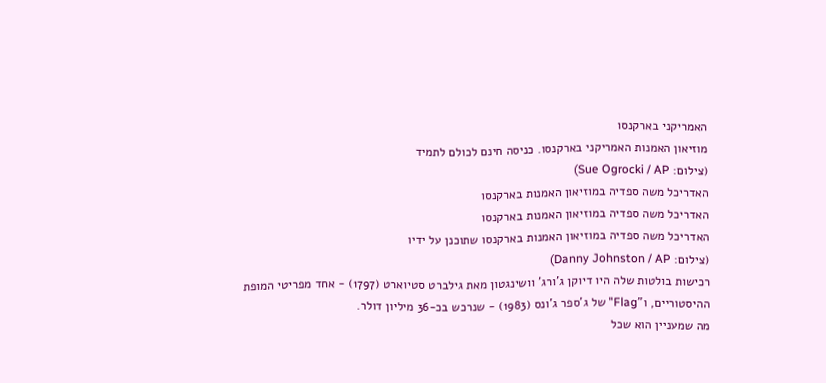האמריקני בארקנסו
מוזיאון האמנות האמריקני בארקנסו. כניסה חינם לכולם לתמיד
(צילום: Sue Ogrocki / AP)
האדריכל משה ספדיה במוזיאון האמנות בארקנסו
האדריכל משה ספדיה במוזיאון האמנות בארקנסו
האדריכל משה ספדיה במוזיאון האמנות בארקנסו שתוכנן על ידיו
(צילום: Danny Johnston / AP)
רכישות בולטות שלה היו דיוקן ג'ורג' וושינגטון מאת גילברט סטיוארט (1797) - אחד מפריטי המופת ההיסטוריים, ו"Flag" של ג'ספר ג'ונס (1983) - שנרכש בכ-36 מיליון דולר.
מה שמעניין הוא שכל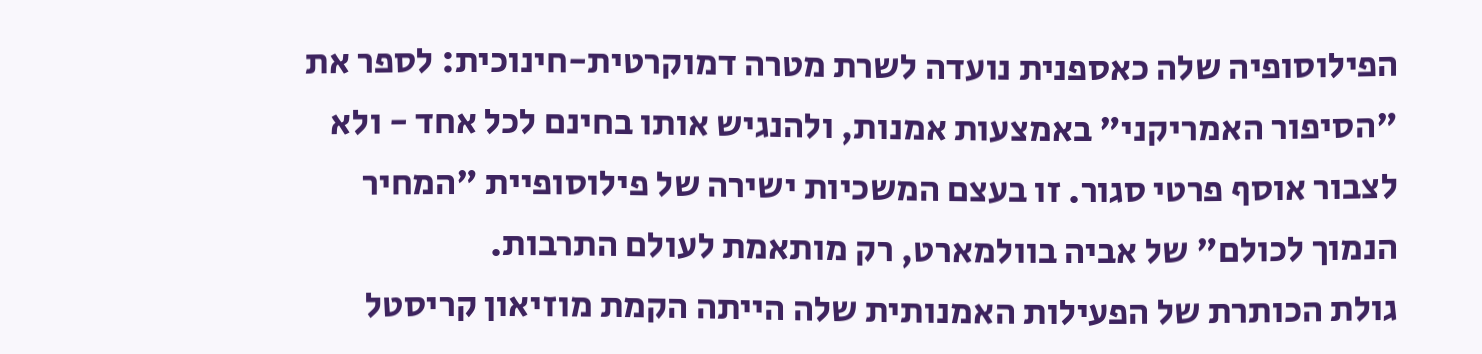הפילוסופיה שלה כאספנית נועדה לשרת מטרה דמוקרטית-חינוכית: לספר את "הסיפור האמריקני" באמצעות אמנות, ולהנגיש אותו בחינם לכל אחד - ולא לצבור אוסף פרטי סגור. זו בעצם המשכיות ישירה של פילוסופיית "המחיר הנמוך לכולם" של אביה בוולמארט, רק מותאמת לעולם התרבות.
גולת הכותרת של הפעילות האמנותית שלה הייתה הקמת מוזיאון קריסטל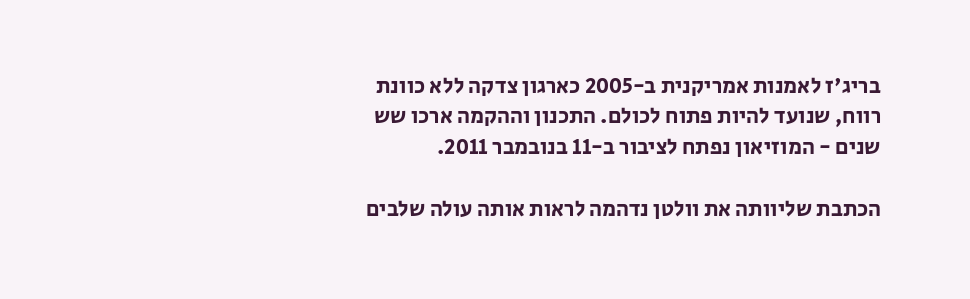בריג'ז לאמנות אמריקנית ב-2005 כארגון צדקה ללא כוונת רווח, שנועד להיות פתוח לכולם. התכנון וההקמה ארכו שש שנים - המוזיאון נפתח לציבור ב-11 בנובמבר 2011.

הכתבת שליוותה את וולטן נדהמה לראות אותה עולה שלבים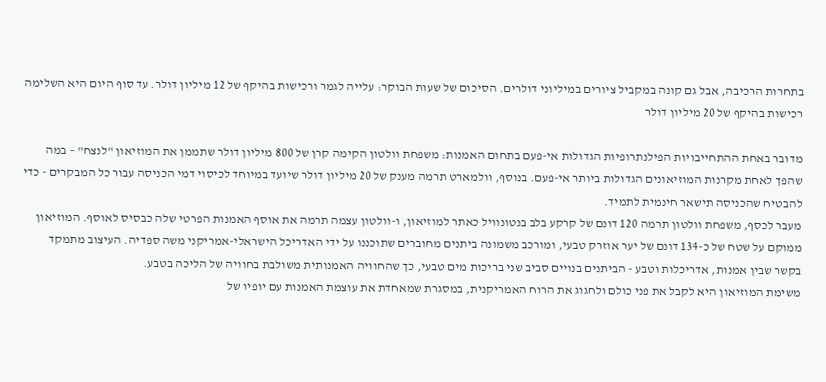בתחרות הרכיבה, אבל גם קונה במקביל ציורים במיליוני דולרים. הסיכום של שעות הבוקר: עלייה לגמר ורכישות בהיקף של 12 מיליון דולר. עד סוף היום היא השלימה רכישות בהיקף של 20 מיליון דולר

מדובר באחת ההתחייבויות הפילנתרופיות הגדולות אי-פעם בתחום האמנות: משפחת וולטון הקימה קרן של 800 מיליון דולר שתממן את המוזיאון "לנצח" – במה שהפך לאחת מקרנות המוזיאונים הגדולות ביותר אי-פעם. בנוסף, וולמארט תרמה מענק של 20 מיליון דולר שיועד במיוחד לכיסוי דמי הכניסה עבור כל המבקרים - כדי להבטיח שהכניסה תישאר חינמית לתמיד.
מעבר לכסף, משפחת וולטון תרמה 120 דונם של קרקע בלב בנטונוויל כאתר למוזיאון, ו-וולטון עצמה תרמה את אוסף האמנות הפרטי שלה כבסיס לאוסף. המוזיאון ממוקם על שטח של כ-134 דונם של יער אוזרק טבעי, ומורכב משמונה ביתנים מחוברים שתוכננו על ידי האדריכל הישראלי-אמריקני משה ספדיה. העיצוב מתמקד בקשר שבין אמנות, אדריכלות וטבע - הביתנים בנויים סביב שני בריכות מים טבעי, כך שהחוויה האמנותית משולבת בחוויה של הליכה בטבע.
משימת המוזיאון היא לקבל את פני כולם ולחגוג את הרוח האמריקנית, במסגרת שמאחדת את עוצמת האמנות עם יופיו של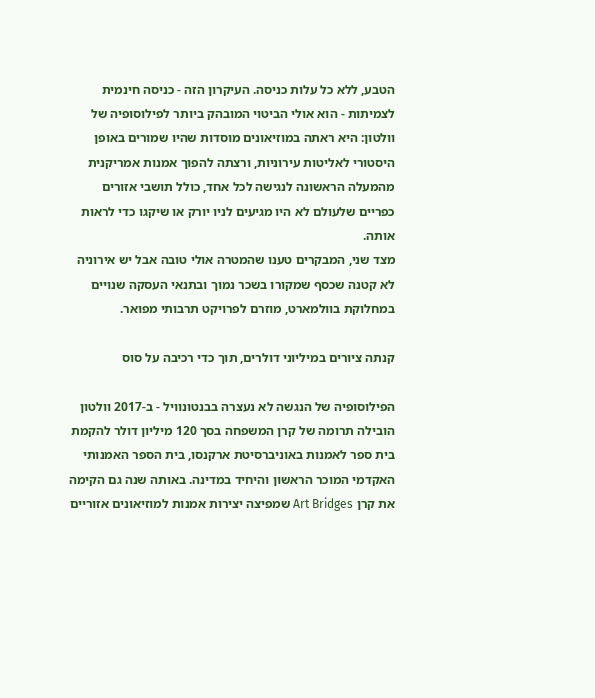הטבע, ללא כל עלות כניסה. העיקרון הזה - כניסה חינמית לצמיתות - הוא אולי הביטוי המובהק ביותר לפילוסופיה של וולטון: היא ראתה במוזיאונים מוסדות שהיו שמורים באופן היסטורי לאליטות עירוניות, ורצתה להפוך אמנות אמריקנית מהמעלה הראשונה לנגישה לכל אחד, כולל תושבי אזורים כפריים שלעולם לא היו מגיעים לניו יורק או שיקגו כדי לראות אותה.
מצד שני, המבקרים טענו שהמטרה אולי טובה אבל יש אירוניה לא קטנה שכסף שמקורו בשכר נמוך ובתנאי העסקה שנויים במחלוקת בוולמארט, מוזרם לפרויקט תרבותי מפואר.

קנתה ציורים במיליוני דולרים, תוך כדי רכיבה על סוס

הפילוסופיה של הנגשה לא נעצרה בבנטונוויל - ב-2017 וולטון הובילה תרומה של קרן המשפחה בסך 120 מיליון דולר להקמת בית ספר לאמנות באוניברסיטת ארקנסו, בית הספר האמנותי האקדמי המוכר הראשון והיחיד במדינה. באותה שנה גם הקימה את קרן Art Bridges שמפיצה יצירות אמנות למוזיאונים אזוריים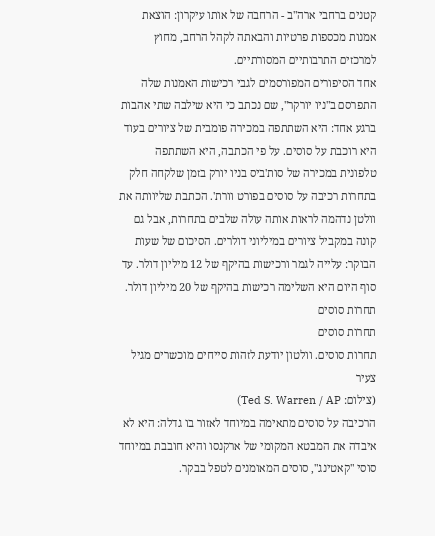קטנים ברחבי ארה"ב - הרחבה של אותו עיקרון: הוצאת אמנות מכספות פרטיות והבאתה לקהל הרחב, מחוץ למרכזים התרבותיים המסורתיים.
אחד הסיפורים המפורסמים לגבי רכישות האמנות שלה התפרסם ב"ניו יורקר", שם נכתב כי היא שילבה שתי אהבות ברגע אחד: היא השתתפה במכירה פומבית של ציורים בעוד היא רוכבת על סוסים. על פי הכתבה, היא השתתפה טלפונית במכירה של סות'ביס בניו יורק בזמן שלקחה חלק בתחרות רכיבה על סוסים בפורט וורת'. הכתבת שליוותה את וולטן נדהמה לראות אותה עולה שלבים בתחרות, אבל גם קונה במקביל ציורים במיליוני דולרים. הסיכום של שעות הבוקר: עלייה לגמר ורכישות בהיקף של 12 מיליון דולר. עד סוף היום היא השלימה רכישות בהיקף של 20 מיליון דולר.
תחרות סוסים
תחרות סוסים
תחרות סוסים. וולטון יודעת לזהות סייחים מוכשרים מגיל צעיר
(צילום: Ted S. Warren / AP)
הרכיבה על סוסים מתאימה במיוחד לאזור בו גדלה: היא לא איבדה את המבטא המקומי של ארקנסו והיא חובבת במיוחד סוסי "קאטינג", סוסים המאומנים לטפל בבקר.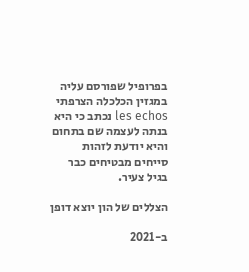בפרופיל שפורסם עליה במגזין הכלכלה הצרפתי les echos נכתב כי היא בנתה לעצמה שם בתחום והיא יודעת לזהות סייחים מבטיחים כבר בגיל צעיר.

הצללים של הון יוצא דופן

ב-2021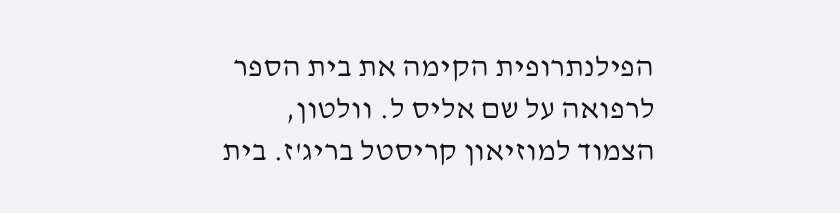הפילנתרופית הקימה את בית הספר לרפואה על שם אליס ל. וולטון, הצמוד למוזיאון קריסטל בריג'ז. בית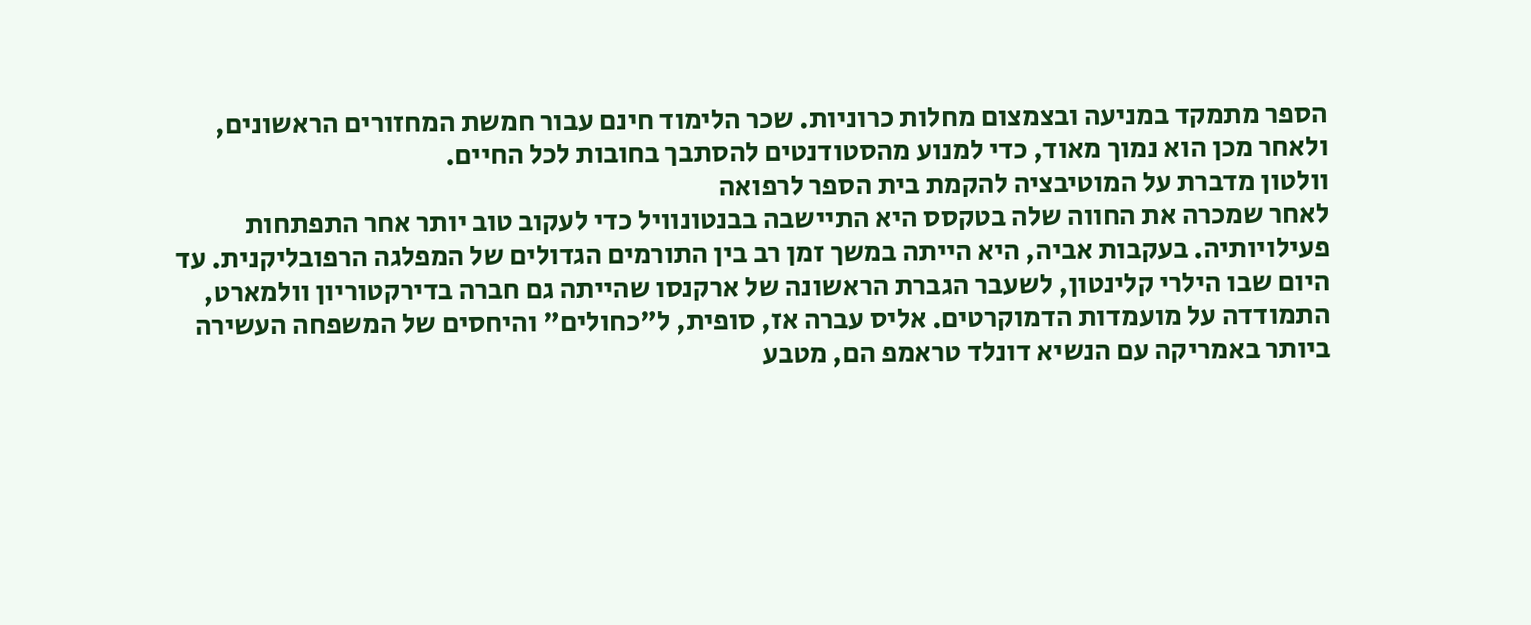הספר מתמקד במניעה ובצמצום מחלות כרוניות. שכר הלימוד חינם עבור חמשת המחזורים הראשונים, ולאחר מכן הוא נמוך מאוד, כדי למנוע מהסטודנטים להסתבך בחובות לכל החיים.
וולטון מדברת על המוטיבציה להקמת בית הספר לרפואה
לאחר שמכרה את החווה שלה בטקסס היא התיישבה בבנטונוויל כדי לעקוב טוב יותר אחר התפתחות פעילויותיה. בעקבות אביה, היא הייתה במשך זמן רב בין התורמים הגדולים של המפלגה הרפובליקנית. עד היום שבו הילרי קלינטון, לשעבר הגברת הראשונה של ארקנסו שהייתה גם חברה בדירקטוריון וולמארט, התמודדה על מועמדות הדמוקרטים. אליס עברה אז, סופית, ל"כחולים" והיחסים של המשפחה העשירה ביותר באמריקה עם הנשיא דונלד טראמפ הם, מטבע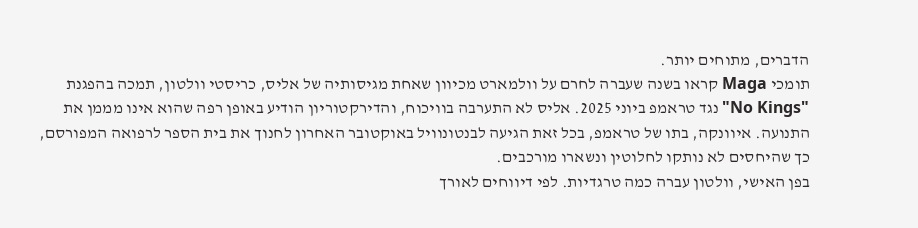הדברים, מתוחים יותר.
תומכי Maga קראו בשנה שעברה לחרם על וולמארט מכיוון שאחת מגיסותיה של אליס, כריסטי וולטון, תמכה בהפגנת "No Kings" נגד טראמפ ביוני 2025. אליס לא התערבה בוויכוח, והדירקטוריון הודיע באופן רפה שהוא אינו מממן את התנועה. איוונקה, בתו של טראמפ, בכל זאת הגיעה לבנטונוויל באוקטובר האחרון לחנוך את בית הספר לרפואה המפורסם, כך שהיחסים לא נותקו לחלוטין ונשארו מורכבים.
בפן האישי, וולטון עברה כמה טרגדיות. לפי דיווחים לאורך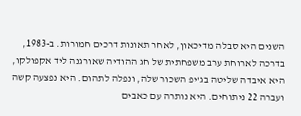השנים היא סבלה מדיכאון, לאחר תאונות דרכים חמורות. ב-1983, בדרכה לארוחת ערב משפחתית של חג ההודיה שאורגנה ליד אקפולקו, היא איבדה שליטה בג'יפ השכור שלה, ונפלה לתהום. היא נפצעה קשה ועברה 22 ניתוחים. היא נותרה עם כאבים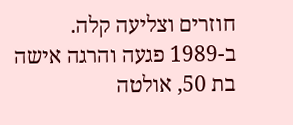חוזרים וצליעה קלה.
ב-1989 פגעה והרגה אישה בת 50, אולטה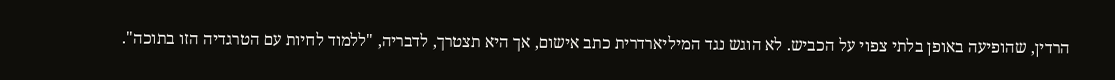הרדין, שהופיעה באופן בלתי צפוי על הכביש. לא הוגש נגד המיליארדרית כתב אישום, אך היא תצטרך, לדבריה, "ללמוד לחיות עם הטרגדיה הזו בתוכה".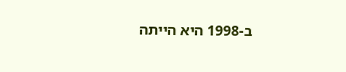ב-1998 היא הייתה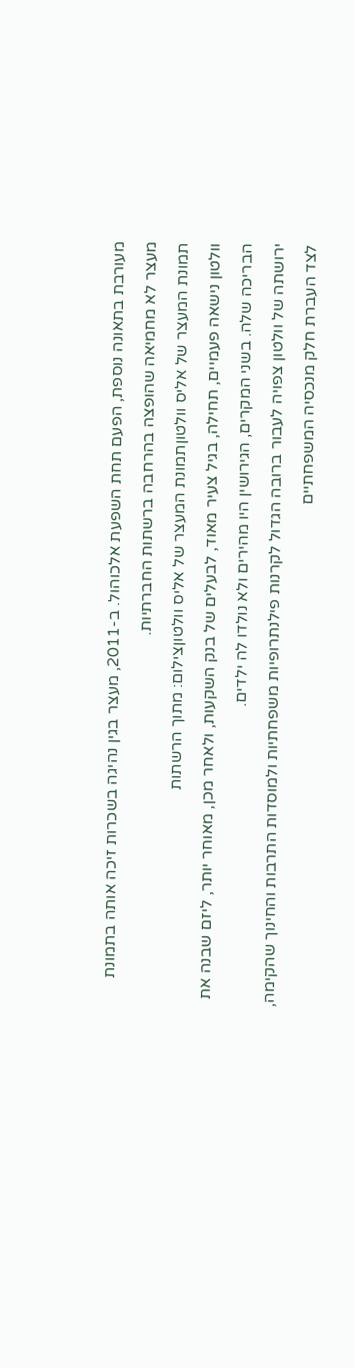מעורבת בתאונה נוספת, הפעם תחת השפעת אלכוהול. ב-2011, מעצר בגין נהיגה בשכרות זיכה אותה בתמונת מעצר לא מחמיאה שהופצה בהרחבה ברשתות החברתיות.
תמונת המעצר של אליס וולטוןתמונת המעצר של אליס וולטוןצילום: מתוך הרשתות
וולטון נישאה פעמיים, תחילה, בגיל צעיר מאוד, לבעלים של בנק השקעות, ולאחר מכן, מאוחר יותר, ליזם שבנה את הבריכה שלה. בשני המקרים, הגירושין היו מהירים ולא נולדו לה ילדים.
ירושתה של וולטון צפויה לעבור ברובה הגדול לקרנות פילנתרופיות משפחתיות ולמוסדות התרבות והחינוך שהקימה, לצד העברת חלק מנכסיה המשפחתיים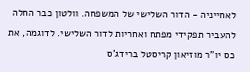לאחייניה - הדור השלישי של המשפחה. וולטון כבר החלה להעביר תפקידי מפתח ואחריות לדור השלישי. לדוגמה, את כס יו"ר מוזיאון קריסטל ברידג'ס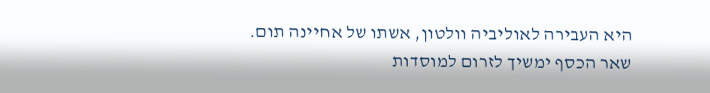היא העבירה לאוליביה וולטון, אשתו של אחיינה תום.
שאר הכסף ימשיך לזרום למוסדות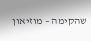שהקימה – מוזיאון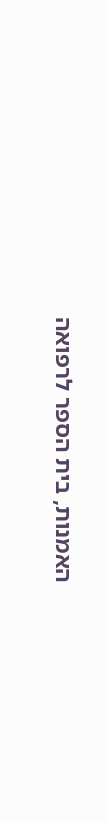האמנות, בית הספר לרפואה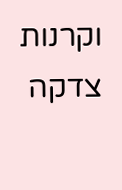וקרנות צדקה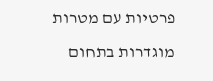פרטיות עם מטרות מוגדרות בתחום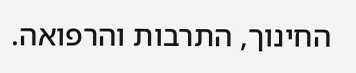החינוך, התרבות והרפואה.